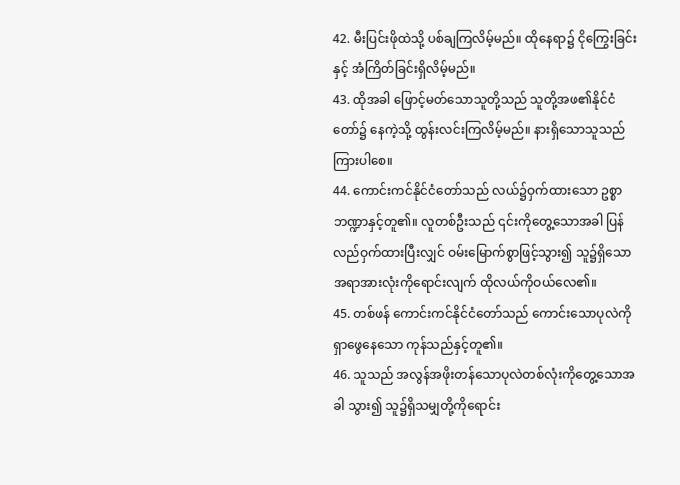42. မီးပြင်းဖိုထဲသို့ ပစ်ချကြလိမ့်မည်။ ထိုနေရာ၌ ငိုကြွေးခြင်းနှင့် အံကြိတ်ခြင်းရှိလိမ့်မည်။
43. ထိုအခါ ဖြောင့်မတ်သောသူတို့သည် သူတို့အဖ၏နိုင်ငံတော်၌ နေကဲ့သို့ ထွန်းလင်းကြလိမ့်မည်။ နားရှိသောသူသည် ကြားပါစေ။
44. ကောင်းကင်နိုင်ငံတော်သည် လယ်၌ဝှက်ထားသော ဥစ္စာဘဏ္ဍာနှင့်တူ၏။ လူတစ်ဦးသည် ၎င်းကိုတွေ့သောအခါ ပြန်လည်ဝှက်ထားပြီးလျှင် ဝမ်းမြောက်စွာဖြင့်သွား၍ သူ၌ရှိသောအရာအားလုံးကိုရောင်းလျက် ထိုလယ်ကိုဝယ်လေ၏။
45. တစ်ဖန် ကောင်းကင်နိုင်ငံတော်သည် ကောင်းသောပုလဲကိုရှာဖွေနေသော ကုန်သည်နှင့်တူ၏။
46. သူသည် အလွန်အဖိုးတန်သောပုလဲတစ်လုံးကိုတွေ့သောအခါ သွား၍ သူ၌ရှိသမျှတို့ကိုရောင်း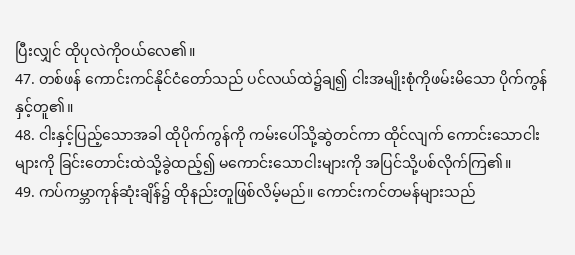ပြီးလျှင် ထိုပုလဲကိုဝယ်လေ၏။
47. တစ်ဖန် ကောင်းကင်နိုင်ငံတော်သည် ပင်လယ်ထဲ၌ချ၍ ငါးအမျိုးစုံကိုဖမ်းမိသော ပိုက်ကွန်နှင့်တူ၏။
48. ငါးနှင့်ပြည့်သောအခါ ထိုပိုက်ကွန်ကို ကမ်းပေါ်သို့ဆွဲတင်ကာ ထိုင်လျက် ကောင်းသောငါးများကို ခြင်းတောင်းထဲသို့ခွဲထည့်၍ မကောင်းသောငါးများကို အပြင်သို့ပစ်လိုက်ကြ၏။
49. ကပ်ကမ္ဘာကုန်ဆုံးချိန်၌ ထိုနည်းတူဖြစ်လိမ့်မည်။ ကောင်းကင်တမန်များသည်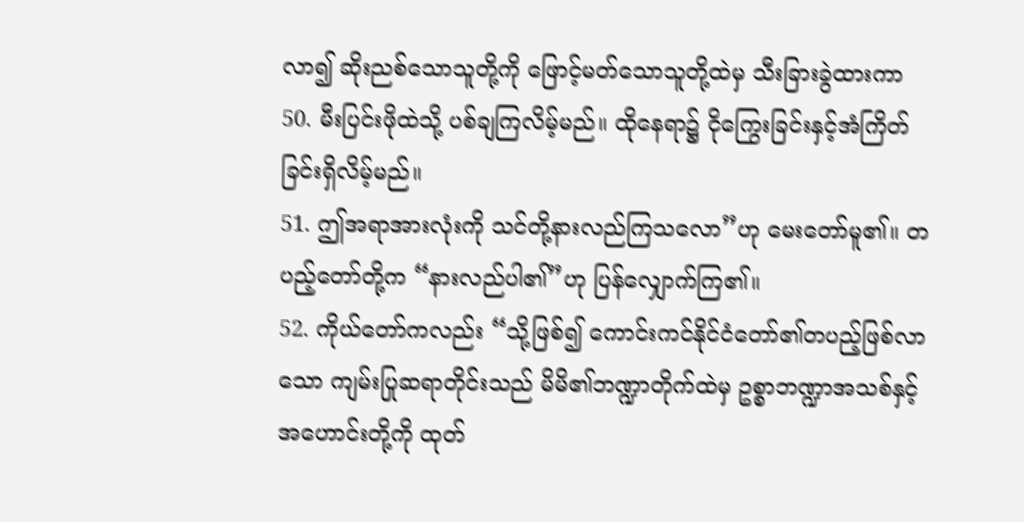လာ၍ ဆိုးညစ်သောသူတို့ကို ဖြောင့်မတ်သောသူတို့ထဲမှ သီးခြားခွဲထားကာ
50. မီးပြင်းဖိုထဲသို့ ပစ်ချကြလိမ့်မည်။ ထိုနေရာ၌ ငိုကြွေးခြင်းနှင့်အံကြိတ်ခြင်းရှိလိမ့်မည်။
51. ဤအရာအားလုံးကို သင်တို့နားလည်ကြသလော”ဟု မေးတော်မူ၏။ တပည့်တော်တို့က “နားလည်ပါ၏”ဟု ပြန်လျှောက်ကြ၏။
52. ကိုယ်တော်ကလည်း “သို့ဖြစ်၍ ကောင်းကင်နိုင်ငံတော်၏တပည့်ဖြစ်လာသော ကျမ်းပြုဆရာတိုင်းသည် မိမိ၏ဘဏ္ဍာတိုက်ထဲမှ ဥစ္စာဘဏ္ဍာအသစ်နှင့်အဟောင်းတို့ကို ထုတ်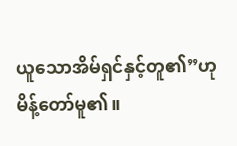ယူသောအိမ်ရှင်နှင့်တူ၏”ဟု မိန့်တော်မူ၏။